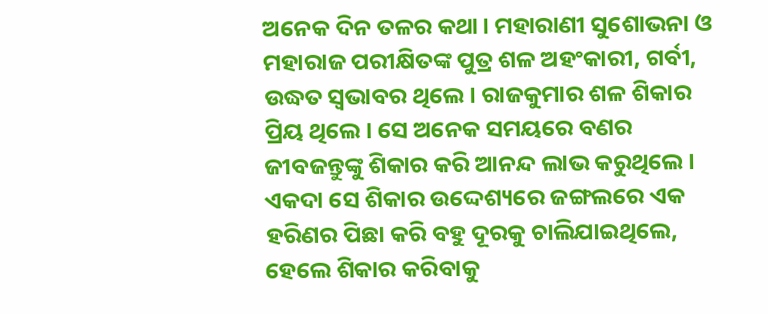ଅନେକ ଦିନ ତଳର କଥା। ମହାରାଣୀ ସୁଶୋଭନା ଓ ମହାରାଜ ପରୀକ୍ଷିତଙ୍କ ପୁତ୍ର ଶଳ ଅହଂକାରୀ, ଗର୍ବୀ, ଉଦ୍ଧତ ସ୍ବଭାବର ଥିଲେ। ରାଜକୁମାର ଶଳ ଶିକାର ପ୍ରିୟ ଥିଲେ। ସେ ଅନେକ ସମୟରେ ବଣର ଜୀବଜନ୍ତୁଙ୍କୁ ଶିକାର କରି ଆନନ୍ଦ ଲାଭ କରୁଥିଲେ। ଏକଦା ସେ ଶିକାର ଉଦ୍ଦେଶ୍ୟରେ ଜଙ୍ଗଲରେ ଏକ ହରିଣର ପିଛା କରି ବହୁ ଦୂରକୁ ଚାଲିଯାଇଥିଲେ, ହେଲେ ଶିକାର କରିବାକୁ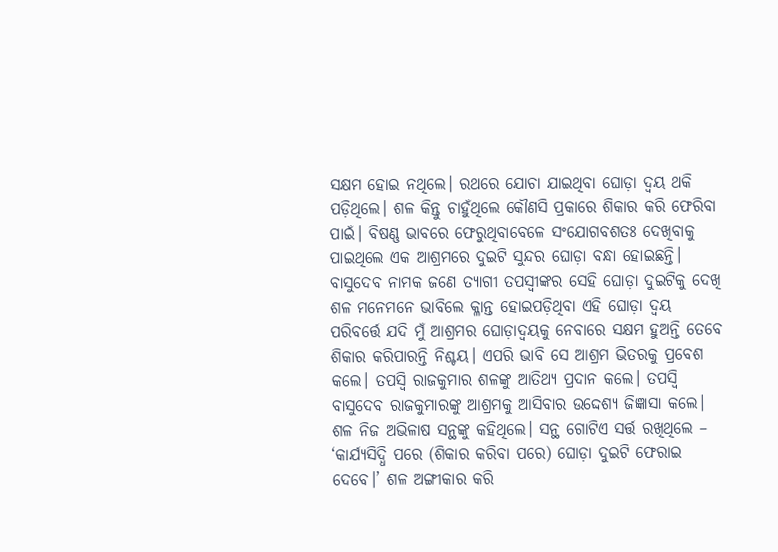ସକ୍ଷମ ହୋଇ ନଥିଲେ। ରଥରେ ଯୋଚା ଯାଇଥିବା ଘୋଡ଼ା ଦ୍ବୟ ଥକି ପଡ଼ିଥିଲେ। ଶଳ କିନ୍ତୁ ଚାହୁଁଥିଲେ କୌଣସି ପ୍ରକାରେ ଶିକାର କରି ଫେରିବା ପାଇଁ। ବିଷଣ୍ଣ ଭାବରେ ଫେରୁଥିବାବେଳେ ସଂଯୋଗବଶତଃ ଦେଖିବାକୁ ପାଇଥିଲେ ଏକ ଆଶ୍ରମରେ ଦୁଇଟି ସୁନ୍ଦର ଘୋଡ଼ା ବନ୍ଧା ହୋଇଛନ୍ତି। ବାସୁଦେବ ନାମକ ଜଣେ ତ୍ୟାଗୀ ତପସ୍ବୀଙ୍କର ସେହି ଘୋଡ଼ା ଦୁଇଟିକୁ ଦେଖି ଶଳ ମନେମନେ ଭାବିଲେ କ୍ଳାନ୍ତ ହୋଇପଡ଼ିଥିବା ଏହି ଘୋଡ଼ା ଦ୍ବୟ ପରିବର୍ତ୍ତେ ଯଦି ମୁଁ ଆଶ୍ରମର ଘୋଡ଼ାଦ୍ବୟକୁ ନେବାରେ ସକ୍ଷମ ହୁଅନ୍ତି ତେବେ ଶିକାର କରିପାରନ୍ତି ନିଶ୍ଚୟ। ଏପରି ଭାବି ସେ ଆଶ୍ରମ ଭିତରକୁ ପ୍ରବେଶ କଲେ। ତପସ୍ୱି ରାଜକୁମାର ଶଳଙ୍କୁ ଆତିଥ୍ୟ ପ୍ରଦାନ କଲେ। ତପସ୍ୱି ବାସୁଦେବ ରାଜକୁମାରଙ୍କୁ ଆଶ୍ରମକୁ ଆସିବାର ଉଦ୍ଦେଶ୍ୟ ଜିଜ୍ଞାସା କଲେ। ଶଳ ନିଜ ଅଭିଳାଷ ସନ୍ଥଙ୍କୁ କହିଥିଲେ। ସନ୍ଥ ଗୋଟିଏ ସର୍ତ୍ତ ରଖିଥିଲେ – ‘କାର୍ଯ୍ୟସିଦ୍ଧି ପରେ (ଶିକାର କରିବା ପରେ) ଘୋଡ଼ା ଦୁଇଟି ଫେରାଇ ଦେବେ।’ ଶଳ ଅଙ୍ଗୀକାର କରି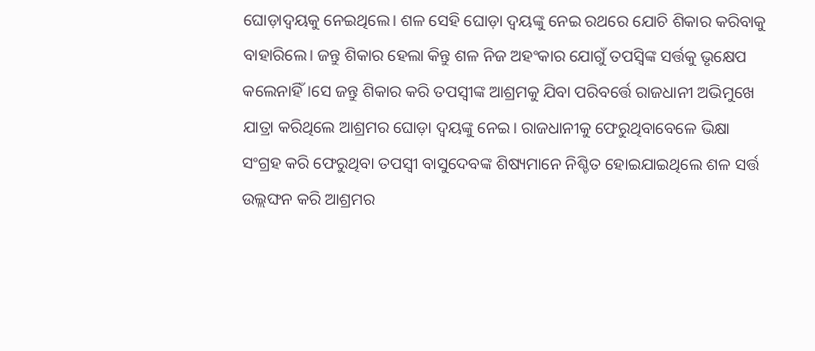ଘୋଡ଼ାଦ୍ବୟକୁ ନେଇଥିଲେ। ଶଳ ସେହି ଘୋଡ଼ା ଦ୍ୱୟଙ୍କୁ ନେଇ ରଥରେ ଯୋଚି ଶିକାର କରିବାକୁ ବାହାରିଲେ। ଜନ୍ତୁ ଶିକାର ହେଲା କିନ୍ତୁ ଶଳ ନିଜ ଅହଂକାର ଯୋଗୁଁ ତପସ୍ବିଙ୍କ ସର୍ତ୍ତକୁ ଭୃକ୍ଷେପ କଲେନାହିଁ।ସେ ଜନ୍ତୁ ଶିକାର କରି ତପସ୍ବୀଙ୍କ ଆଶ୍ରମକୁ ଯିବା ପରିବର୍ତ୍ତେ ରାଜଧାନୀ ଅଭିମୁଖେ ଯାତ୍ରା କରିଥିଲେ ଆଶ୍ରମର ଘୋଡ଼ା ଦ୍ବୟଙ୍କୁ ନେଇ। ରାଜଧାନୀକୁ ଫେରୁଥିବାବେଳେ ଭିକ୍ଷା ସଂଗ୍ରହ କରି ଫେରୁଥିବା ତପସ୍ବୀ ବାସୁଦେବଙ୍କ ଶିଷ୍ୟମାନେ ନିଶ୍ଚିତ ହୋଇଯାଇଥିଲେ ଶଳ ସର୍ତ୍ତ ଉଲ୍ଲଙ୍ଘନ କରି ଆଶ୍ରମର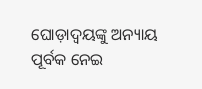ଘୋଡ଼ାଦ୍ବୟଙ୍କୁ ଅନ୍ୟାୟ ପୂର୍ବକ ନେଇ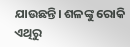ଯାଉଛନ୍ତି। ଶଳଙ୍କୁ ରୋକି ଏଥିରୁ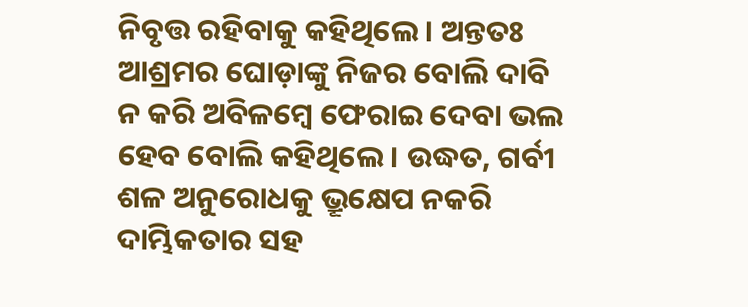ନିବୃତ୍ତ ରହିବାକୁ କହିଥିଲେ। ଅନ୍ତତଃ ଆଶ୍ରମର ଘୋଡ଼ାଙ୍କୁ ନିଜର ବୋଲି ଦାବି ନ କରି ଅବିଳମ୍ବେ ଫେରାଇ ଦେବା ଭଲ ହେବ ବୋଲି କହିଥିଲେ। ଉଦ୍ଧତ, ଗର୍ବୀ ଶଳ ଅନୁରୋଧକୁ ଭ୍ରୂକ୍ଷେପ ନକରି ଦାମ୍ଭିକତାର ସହ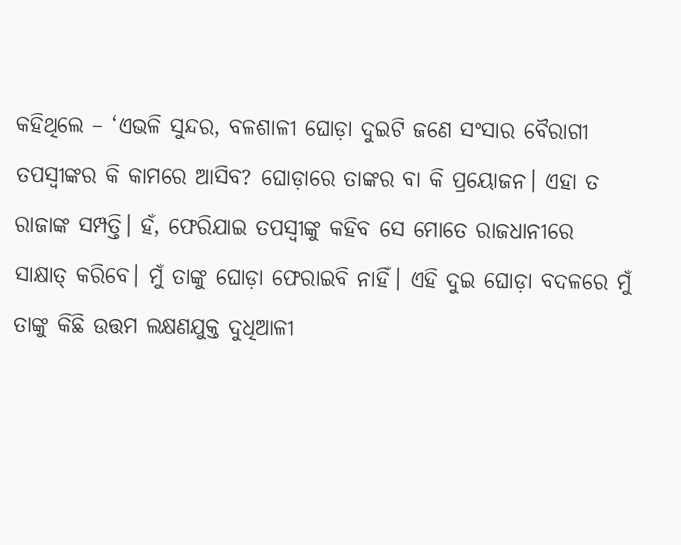କହିଥିଲେ – ‘ଏଭଳି ସୁନ୍ଦର, ବଳଶାଳୀ ଘୋଡ଼ା ଦୁଇଟି ଜଣେ ସଂସାର ବୈରାଗୀ ତପସ୍ବୀଙ୍କର କି କାମରେ ଆସିବ? ଘୋଡ଼ାରେ ତାଙ୍କର ବା କି ପ୍ରୟୋଜନ। ଏହା ତ ରାଜାଙ୍କ ସମ୍ପତ୍ତି। ହଁ, ଫେରିଯାଇ ତପସ୍ବୀଙ୍କୁ କହିବ ସେ ମୋତେ ରାଜଧାନୀରେ ସାକ୍ଷାତ୍ କରିବେ। ମୁଁ ତାଙ୍କୁ ଘୋଡ଼ା ଫେରାଇବି ନାହିଁ। ଏହି ଦୁଇ ଘୋଡ଼ା ବଦଳରେ ମୁଁ ତାଙ୍କୁ କିଛି ଉତ୍ତମ ଲକ୍ଷଣଯୁକ୍ତ ଦୁଧିଆଳୀ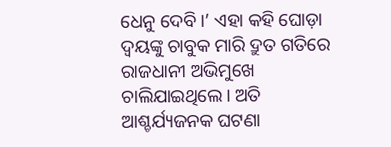ଧେନୁ ଦେବି।’ ଏହା କହି ଘୋଡ଼ା ଦ୍ବୟଙ୍କୁ ଚାବୁକ ମାରି ଦ୍ରୁତ ଗତିରେ ରାଜଧାନୀ ଅଭିମୁଖେ ଚାଲିଯାଇଥିଲେ। ଅତି ଆଶ୍ଚର୍ଯ୍ୟଜନକ ଘଟଣା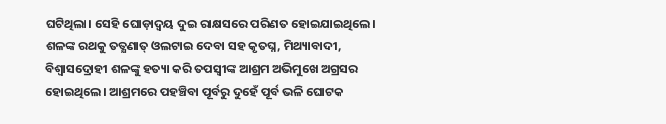ଘଟିଥିଲା। ସେହି ଘୋଡ଼ାଦ୍ବୟ ଦୁଇ ରାକ୍ଷସରେ ପରିଣତ ହୋଇଯାଇଥିଲେ। ଶଳଙ୍କ ରଥକୁ ତତ୍କ୍ଷଣାତ୍ ଓଲଟାଇ ଦେବା ସହ କୃତଘ୍ନ, ମିଥ୍ୟାବାଦୀ, ବିଶ୍ବାସଦ୍ରୋହୀ ଶଳଙ୍କୁ ହତ୍ୟା କରି ତପସ୍ବୀଙ୍କ ଆଶ୍ରମ ଅଭିମୁଖେ ଅଗ୍ରସର ହୋଇଥିଲେ। ଆଶ୍ରମରେ ପହଞ୍ଚିବା ପୂର୍ବରୁ ଦୁହେଁ ପୂର୍ବ ଭଳି ଘୋଟକ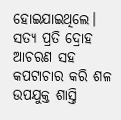ହୋଇଯାଇଥିଲେ। ସତ୍ୟ ପ୍ରତି ଦ୍ରୋହ ଆଚରଣ ସହ କପଟାଚାର କରି ଶଳ ଉପଯୁକ୍ତ ଶାସ୍ତି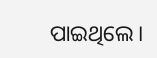ପାଇଥିଲେ।